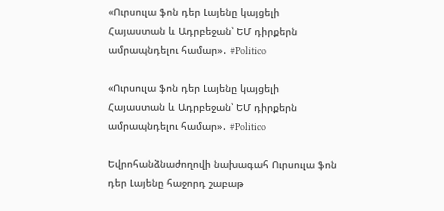«Ուրսուլա ֆոն դեր Լայենը կայցելի Հայաստան և Ադրբեջան՝ ԵՄ դիրքերն ամրապնդելու համար»․ #Politico

«Ուրսուլա ֆոն դեր Լայենը կայցելի Հայաստան և Ադրբեջան՝ ԵՄ դիրքերն ամրապնդելու համար»․ #Politico

Եվրոհանձնաժողովի նախագահ Ուրսուլա ֆոն դեր Լայենը հաջորդ շաբաթ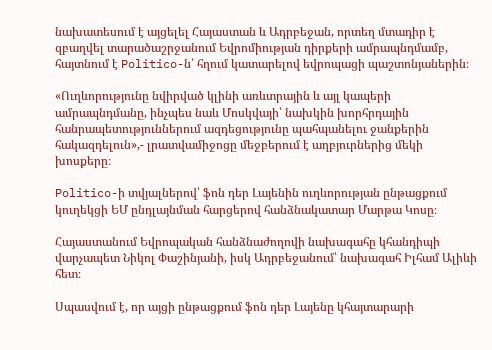նախատեսում է այցելել Հայաստան և Ադրբեջան, որտեղ մտադիր է զբաղվել տարածաշրջանում Եվրոմիության դիրքերի ամրապնդմամբ, հայտնում է Politico-ն՝ հղում կատարելով եվրոպացի պաշտոնյաներին։

«Ուղևորությունը նվիրված կլինի առևտրային և այլ կապերի ամրապնդմանը, ինչպես նաև Մոսկվայի՝ նախկին խորհրդային հանրապետություններում ազդեցությունը պահպանելու ջանքերին հակազդելուն»,- լրատվամիջոցը մեջբերում է աղբյուրներից մեկի խոսքերը։

Politico-ի տվյալներով՝ ֆոն դեր Լայենին ուղևորության ընթացքում կուղեկցի ԵՄ ընդլայնման հարցերով հանձնակատար Մարթա Կոսը։

Հայաստանում Եվրոպական հանձնաժողովի նախագահը կհանդիպի վարչապետ Նիկոլ Փաշինյանի, իսկ Ադրբեջանում՝ նախագահ Իլհամ Ալիևի հետ։

Սպասվում է, որ այցի ընթացքում ֆոն դեր Լայենը կհայտարարի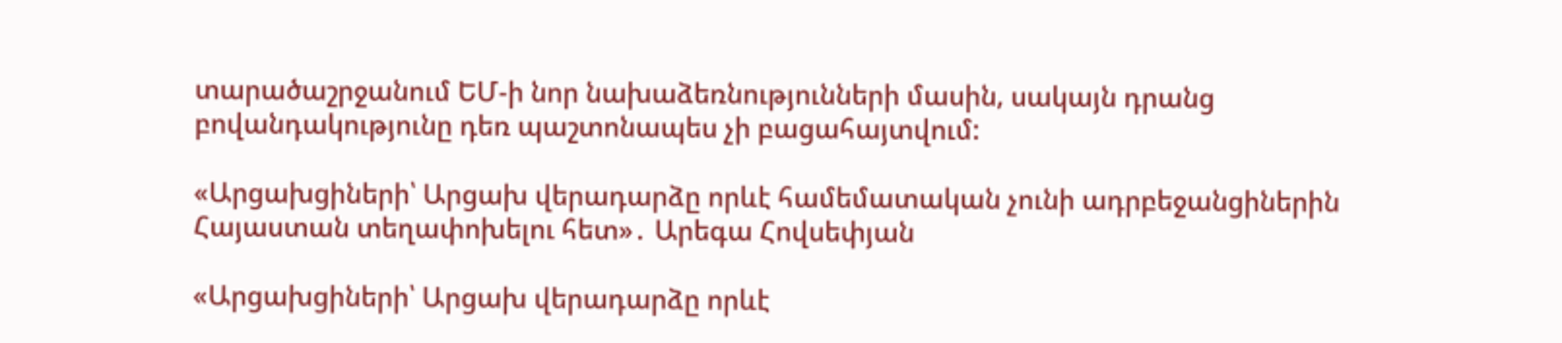տարածաշրջանում ԵՄ-ի նոր նախաձեռնությունների մասին, սակայն դրանց բովանդակությունը դեռ պաշտոնապես չի բացահայտվում:

«Արցախցիների՝ Արցախ վերադարձը որևէ համեմատական չունի ադրբեջանցիներին Հայաստան տեղափոխելու հետ»․ Արեգա Հովսեփյան

«Արցախցիների՝ Արցախ վերադարձը որևէ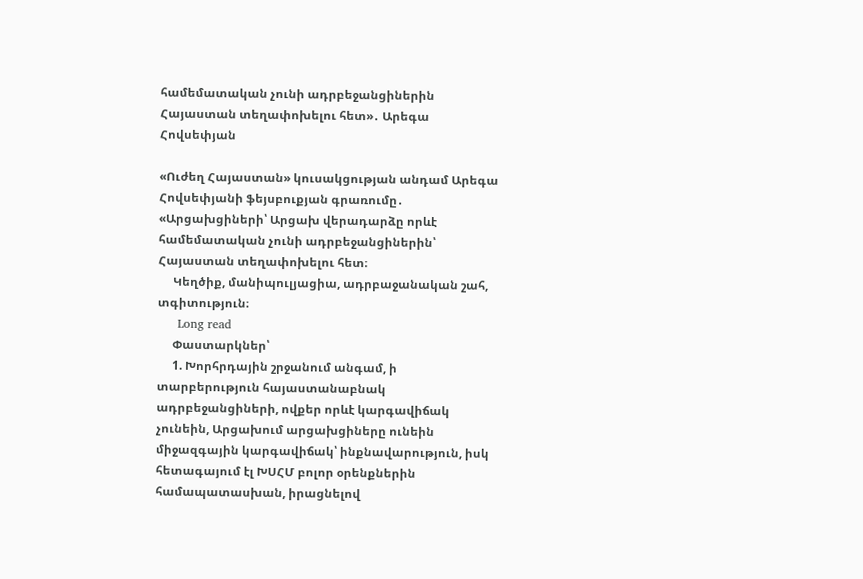համեմատական չունի ադրբեջանցիներին Հայաստան տեղափոխելու հետ»․ Արեգա Հովսեփյան

«Ուժեղ Հայաստան» կուսակցության անդամ Արեգա Հովսեփյանի ֆեյսբուքյան գրառումը․ «Արցախցիների՝ Արցախ վերադարձը որևէ համեմատական չունի ադրբեջանցիներին՝ Հայաստան տեղափոխելու հետ։
     Կեղծիք, մանիպուլյացիա, ադրբաջանական շահ, տգիտություն։
     Long read
     Փաստարկներ՝
     1. Խորհրդային շրջանում անգամ, ի տարբերություն հայաստանաբնակ ադրբեջանցիների, ովքեր որևէ կարգավիճակ չունեին, Արցախում արցախցիները ունեին միջազգային կարգավիճակ՝ ինքնավարություն, իսկ հետագայում էլ ԽՍՀՄ բոլոր օրենքներին համապատասխան, իրացնելով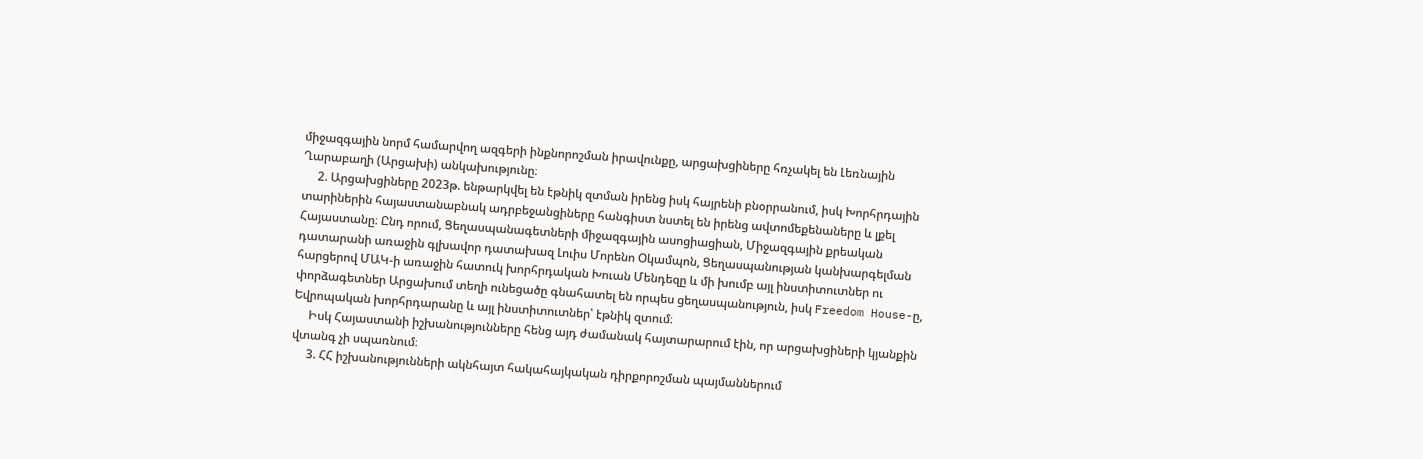միջազգային նորմ համարվող ազգերի ինքնորոշման իրավունքը, արցախցիները հռչակել են Լեռնային Ղարաբաղի (Արցախի) անկախությունը։
     2. Արցախցիները 2023թ. ենթարկվել են էթնիկ զտման իրենց իսկ հայրենի բնօրրանում, իսկ Խորհրդային տարիներին հայաստանաբնակ ադրբեջանցիները հանգիստ նստել են իրենց ավտոմեքենաները և լքել Հայաստանը։ Ընդ որում, Ցեղասպանագետների միջազգային ասոցիացիան, Միջազգային քրեական դատարանի առաջին գլխավոր դատախազ Լուիս Մորենո Օկամպոն, Ցեղասպանության կանխարգելման հարցերով ՄԱԿ-ի առաջին հատուկ խորհրդական Խուան Մենդեզը և մի խումբ այլ ինստիտուտներ ու փորձագետներ Արցախում տեղի ունեցածը գնահատել են որպես ցեղասպանություն, իսկ Freedom House-ը, Եվրոպական խորհրդարանը և այլ ինստիտուտներ՝ էթնիկ զտում։
     Իսկ Հայաստանի իշխանությունները հենց այդ ժամանակ հայտարարում էին, որ արցախցիների կյանքին վտանգ չի սպառնում։
     3. ՀՀ իշխանությունների ակնհայտ հակահայկական դիրքորոշման պայմաններում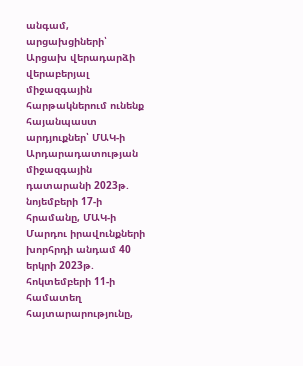անգամ, արցախցիների՝ Արցախ վերադարձի վերաբերյալ միջազգային հարթակներում ունենք հայանպաստ արդյուքներ՝ ՄԱԿ-ի Արդարադատության միջազգային դատարանի 2023թ. նոյեմբերի 17-ի հրամանը, ՄԱԿ-ի Մարդու իրավունքների խորհրդի անդամ 40 երկրի 2023թ. հոկտեմբերի 11-ի համատեղ հայտարարությունը,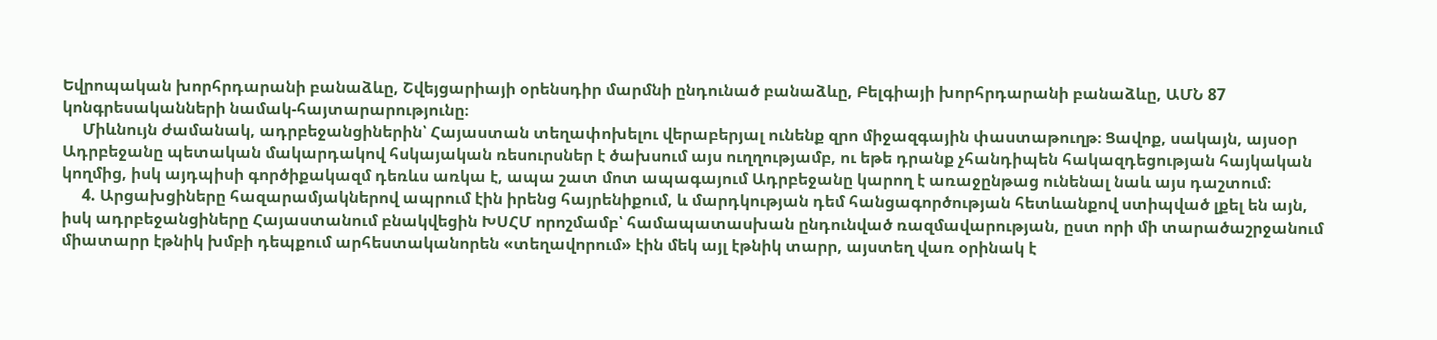Եվրոպական խորհրդարանի բանաձևը, Շվեյցարիայի օրենսդիր մարմնի ընդունած բանաձևը, Բելգիայի խորհրդարանի բանաձևը, ԱՄՆ 87 կոնգրեսականների նամակ-հայտարարությունը։
     Միևնույն ժամանակ, ադրբեջանցիներին՝ Հայաստան տեղափոխելու վերաբերյալ ունենք զրո միջազգային փաստաթուղթ։ Ցավոք, սակայն, այսօր Ադրբեջանը պետական մակարդակով հսկայական ռեսուրսներ է ծախսում այս ուղղությամբ, ու եթե դրանք չհանդիպեն հակազդեցության հայկական կողմից, իսկ այդպիսի գործիքակազմ դեռևս առկա է, ապա շատ մոտ ապագայում Ադրբեջանը կարող է առաջընթաց ունենալ նաև այս դաշտում։
     4. Արցախցիները հազարամյակներով ապրում էին իրենց հայրենիքում, և մարդկության դեմ հանցագործության հետևանքով ստիպված լքել են այն, իսկ ադրբեջանցիները Հայաստանում բնակվեցին ԽՍՀՄ որոշմամբ՝ համապատասխան ընդունված ռազմավարության, ըստ որի մի տարածաշրջանում միատարր էթնիկ խմբի դեպքում արհեստականորեն «տեղավորում» էին մեկ այլ էթնիկ տարր, այստեղ վառ օրինակ է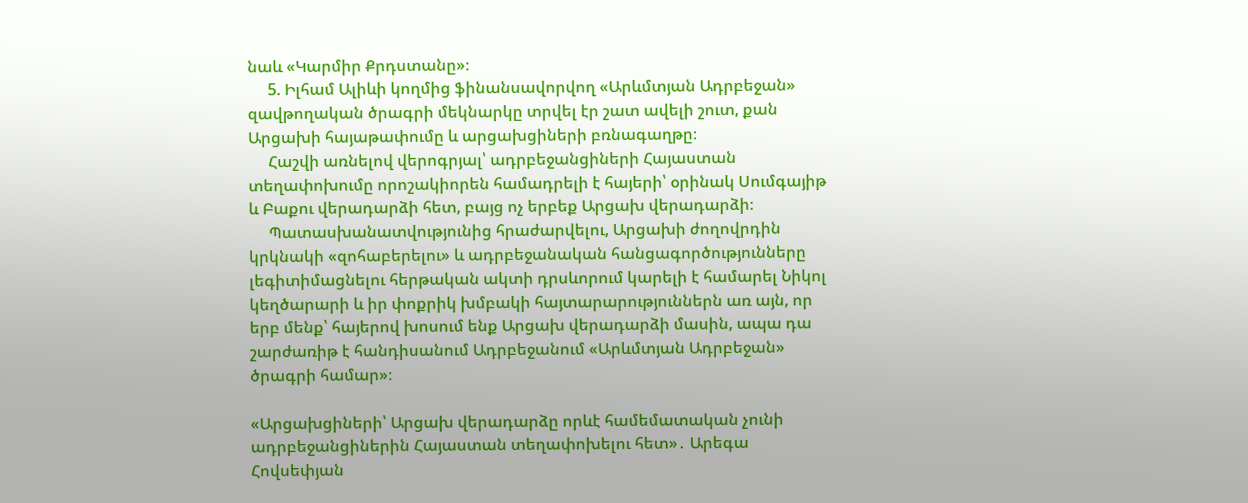նաև «Կարմիր Քրդստանը»։
     5. Իլհամ Ալիևի կողմից ֆինանսավորվող «Արևմտյան Ադրբեջան» զավթողական ծրագրի մեկնարկը տրվել էր շատ ավելի շուտ, քան Արցախի հայաթափումը և արցախցիների բռնագաղթը։
     Հաշվի առնելով վերոգրյալ՝ ադրբեջանցիների Հայաստան տեղափոխումը որոշակիորեն համադրելի է հայերի՝ օրինակ Սումգայիթ և Բաքու վերադարձի հետ, բայց ոչ երբեք Արցախ վերադարձի։
     Պատասխանատվությունից հրաժարվելու, Արցախի ժողովրդին կրկնակի «զոհաբերելու» և ադրբեջանական հանցագործությունները լեգիտիմացնելու հերթական ակտի դրսևորում կարելի է համարել Նիկոլ կեղծարարի և իր փոքրիկ խմբակի հայտարարություններն առ այն, որ երբ մենք՝ հայերով խոսում ենք Արցախ վերադարձի մասին, ապա դա շարժառիթ է հանդիսանում Ադրբեջանում «Արևմտյան Ադրբեջան» ծրագրի համար»։

«Արցախցիների՝ Արցախ վերադարձը որևէ համեմատական չունի ադրբեջանցիներին Հայաստան տեղափոխելու հետ»․ Արեգա Հովսեփյան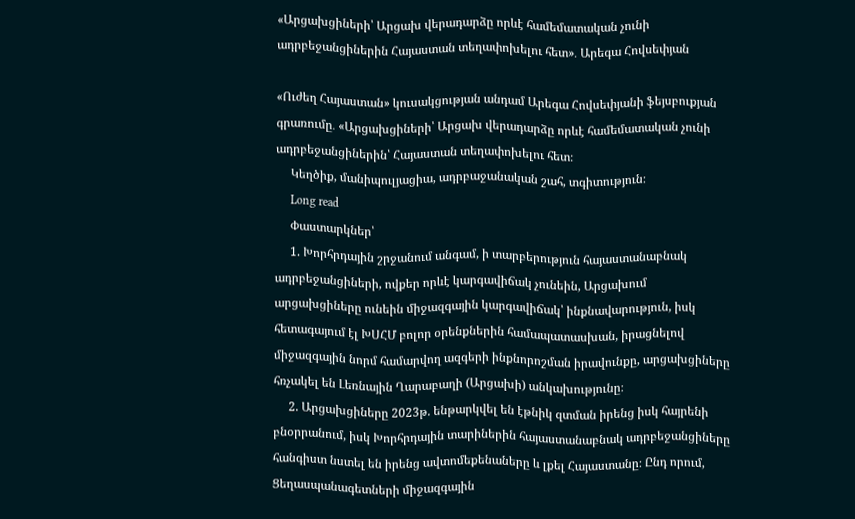«Արցախցիների՝ Արցախ վերադարձը որևէ համեմատական չունի ադրբեջանցիներին Հայաստան տեղափոխելու հետ»․ Արեգա Հովսեփյան

«Ուժեղ Հայաստան» կուսակցության անդամ Արեգա Հովսեփյանի ֆեյսբուքյան գրառումը․ «Արցախցիների՝ Արցախ վերադարձը որևէ համեմատական չունի ադրբեջանցիներին՝ Հայաստան տեղափոխելու հետ։
     Կեղծիք, մանիպուլյացիա, ադրբաջանական շահ, տգիտություն։
     Long read
     Փաստարկներ՝
     1. Խորհրդային շրջանում անգամ, ի տարբերություն հայաստանաբնակ ադրբեջանցիների, ովքեր որևէ կարգավիճակ չունեին, Արցախում արցախցիները ունեին միջազգային կարգավիճակ՝ ինքնավարություն, իսկ հետագայում էլ ԽՍՀՄ բոլոր օրենքներին համապատասխան, իրացնելով միջազգային նորմ համարվող ազգերի ինքնորոշման իրավունքը, արցախցիները հռչակել են Լեռնային Ղարաբաղի (Արցախի) անկախությունը։
     2. Արցախցիները 2023թ. ենթարկվել են էթնիկ զտման իրենց իսկ հայրենի բնօրրանում, իսկ Խորհրդային տարիներին հայաստանաբնակ ադրբեջանցիները հանգիստ նստել են իրենց ավտոմեքենաները և լքել Հայաստանը։ Ընդ որում, Ցեղասպանագետների միջազգային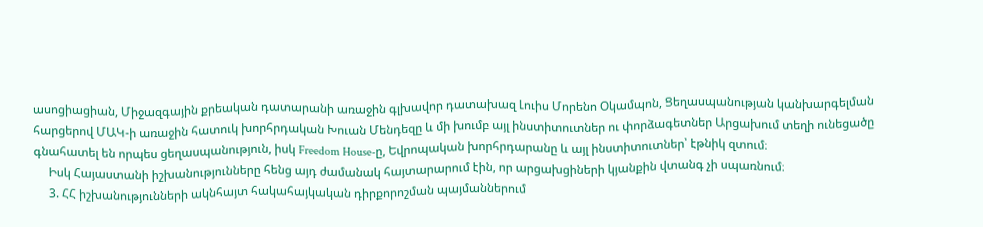ասոցիացիան, Միջազգային քրեական դատարանի առաջին գլխավոր դատախազ Լուիս Մորենո Օկամպոն, Ցեղասպանության կանխարգելման հարցերով ՄԱԿ-ի առաջին հատուկ խորհրդական Խուան Մենդեզը և մի խումբ այլ ինստիտուտներ ու փորձագետներ Արցախում տեղի ունեցածը գնահատել են որպես ցեղասպանություն, իսկ Freedom House-ը, Եվրոպական խորհրդարանը և այլ ինստիտուտներ՝ էթնիկ զտում։
     Իսկ Հայաստանի իշխանությունները հենց այդ ժամանակ հայտարարում էին, որ արցախցիների կյանքին վտանգ չի սպառնում։
     3. ՀՀ իշխանությունների ակնհայտ հակահայկական դիրքորոշման պայմաններում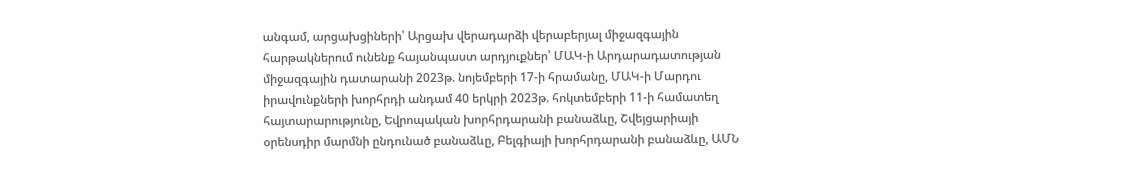անգամ, արցախցիների՝ Արցախ վերադարձի վերաբերյալ միջազգային հարթակներում ունենք հայանպաստ արդյուքներ՝ ՄԱԿ-ի Արդարադատության միջազգային դատարանի 2023թ. նոյեմբերի 17-ի հրամանը, ՄԱԿ-ի Մարդու իրավունքների խորհրդի անդամ 40 երկրի 2023թ. հոկտեմբերի 11-ի համատեղ հայտարարությունը, Եվրոպական խորհրդարանի բանաձևը, Շվեյցարիայի օրենսդիր մարմնի ընդունած բանաձևը, Բելգիայի խորհրդարանի բանաձևը, ԱՄՆ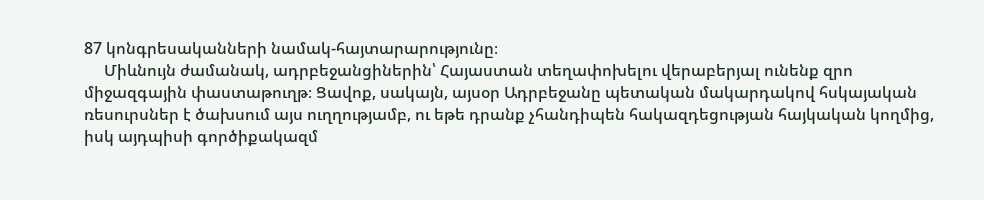87 կոնգրեսականների նամակ-հայտարարությունը։
     Միևնույն ժամանակ, ադրբեջանցիներին՝ Հայաստան տեղափոխելու վերաբերյալ ունենք զրո միջազգային փաստաթուղթ։ Ցավոք, սակայն, այսօր Ադրբեջանը պետական մակարդակով հսկայական ռեսուրսներ է ծախսում այս ուղղությամբ, ու եթե դրանք չհանդիպեն հակազդեցության հայկական կողմից, իսկ այդպիսի գործիքակազմ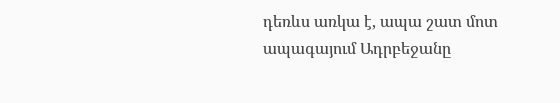դեռևս առկա է, ապա շատ մոտ ապագայում Ադրբեջանը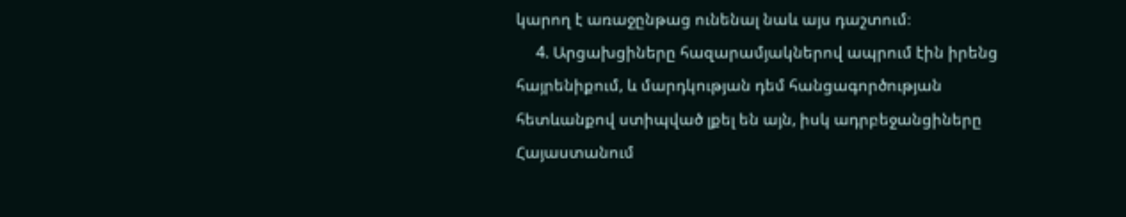կարող է առաջընթաց ունենալ նաև այս դաշտում։
     4. Արցախցիները հազարամյակներով ապրում էին իրենց հայրենիքում, և մարդկության դեմ հանցագործության հետևանքով ստիպված լքել են այն, իսկ ադրբեջանցիները Հայաստանում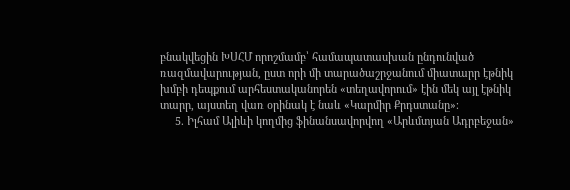բնակվեցին ԽՍՀՄ որոշմամբ՝ համապատասխան ընդունված ռազմավարության, ըստ որի մի տարածաշրջանում միատարր էթնիկ խմբի դեպքում արհեստականորեն «տեղավորում» էին մեկ այլ էթնիկ տարր, այստեղ վառ օրինակ է նաև «Կարմիր Քրդստանը»։
     5. Իլհամ Ալիևի կողմից ֆինանսավորվող «Արևմտյան Ադրբեջան»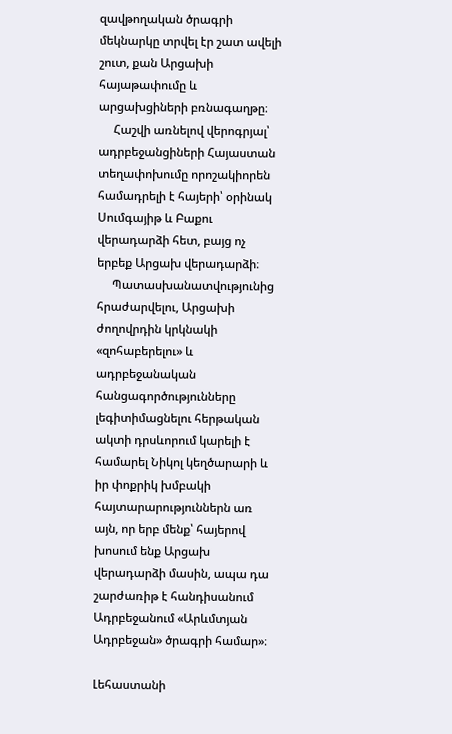զավթողական ծրագրի մեկնարկը տրվել էր շատ ավելի շուտ, քան Արցախի հայաթափումը և արցախցիների բռնագաղթը։
     Հաշվի առնելով վերոգրյալ՝ ադրբեջանցիների Հայաստան տեղափոխումը որոշակիորեն համադրելի է հայերի՝ օրինակ Սումգայիթ և Բաքու վերադարձի հետ, բայց ոչ երբեք Արցախ վերադարձի։
     Պատասխանատվությունից հրաժարվելու, Արցախի ժողովրդին կրկնակի «զոհաբերելու» և ադրբեջանական հանցագործությունները լեգիտիմացնելու հերթական ակտի դրսևորում կարելի է համարել Նիկոլ կեղծարարի և իր փոքրիկ խմբակի հայտարարություններն առ այն, որ երբ մենք՝ հայերով խոսում ենք Արցախ վերադարձի մասին, ապա դա շարժառիթ է հանդիսանում Ադրբեջանում «Արևմտյան Ադրբեջան» ծրագրի համար»։

Լեհաստանի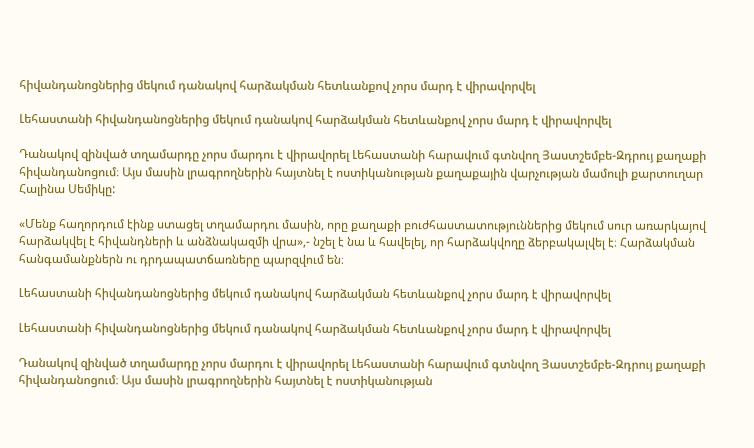հիվանդանոցներից մեկում դանակով հարձակման հետևանքով չորս մարդ է վիրավորվել

Լեհաստանի հիվանդանոցներից մեկում դանակով հարձակման հետևանքով չորս մարդ է վիրավորվել

Դանակով զինված տղամարդը չորս մարդու է վիրավորել Լեհաստանի հարավում գտնվող Յաստշեմբե-Զդրույ քաղաքի հիվանդանոցում։ Այս մասին լրագրողներին հայտնել է ոստիկանության քաղաքային վարչության մամուլի քարտուղար Հալինա Սեմիկը:

«Մենք հաղորդում էինք ստացել տղամարդու մասին, որը քաղաքի բուժհաստատություններից մեկում սուր առարկայով հարձակվել է հիվանդների և անձնակազմի վրա»,- նշել է նա և հավելել, որ հարձակվողը ձերբակալվել է։ Հարձակման հանգամանքներն ու դրդապատճառները պարզվում են։

Լեհաստանի հիվանդանոցներից մեկում դանակով հարձակման հետևանքով չորս մարդ է վիրավորվել

Լեհաստանի հիվանդանոցներից մեկում դանակով հարձակման հետևանքով չորս մարդ է վիրավորվել

Դանակով զինված տղամարդը չորս մարդու է վիրավորել Լեհաստանի հարավում գտնվող Յաստշեմբե-Զդրույ քաղաքի հիվանդանոցում։ Այս մասին լրագրողներին հայտնել է ոստիկանության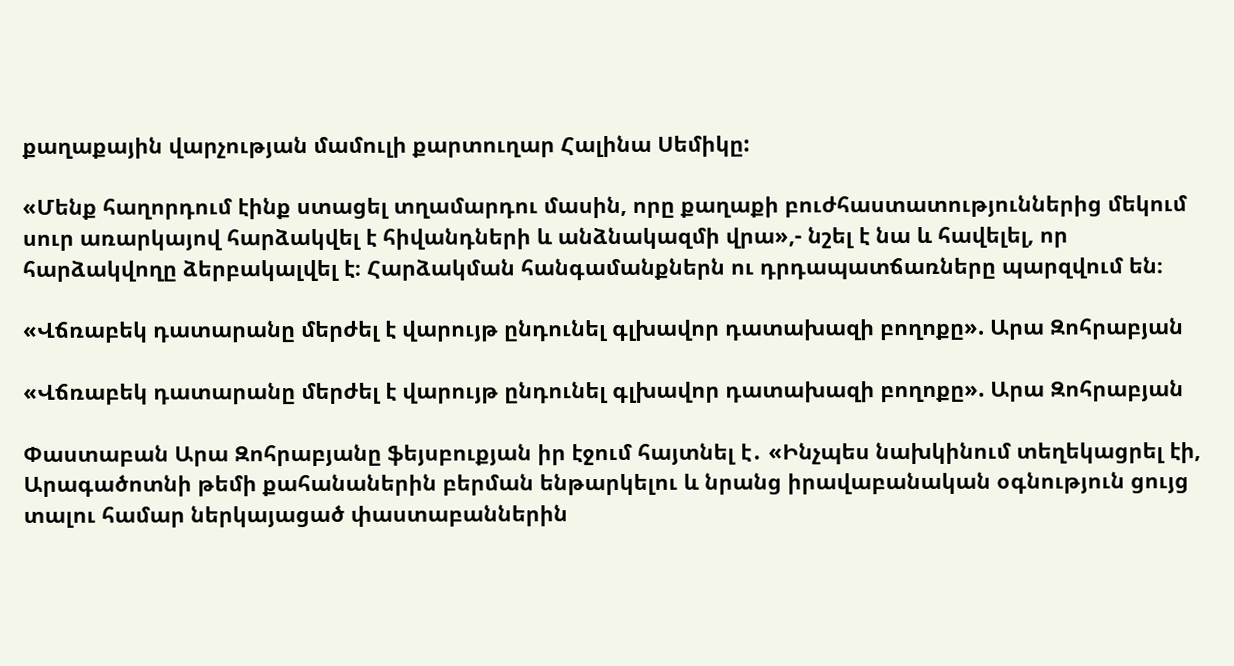քաղաքային վարչության մամուլի քարտուղար Հալինա Սեմիկը:

«Մենք հաղորդում էինք ստացել տղամարդու մասին, որը քաղաքի բուժհաստատություններից մեկում սուր առարկայով հարձակվել է հիվանդների և անձնակազմի վրա»,- նշել է նա և հավելել, որ հարձակվողը ձերբակալվել է։ Հարձակման հանգամանքներն ու դրդապատճառները պարզվում են։

«Վճռաբեկ դատարանը մերժել է վարույթ ընդունել գլխավոր դատախազի բողոքը». Արա Զոհրաբյան

«Վճռաբեկ դատարանը մերժել է վարույթ ընդունել գլխավոր դատախազի բողոքը». Արա Զոհրաբյան

Փաստաբան Արա Զոհրաբյանը ֆեյսբուքյան իր էջում հայտնել է․ «Ինչպես նախկինում տեղեկացրել էի, Արագածոտնի թեմի քահանաներին բերման ենթարկելու և նրանց իրավաբանական օգնություն ցույց տալու համար ներկայացած փաստաբաններին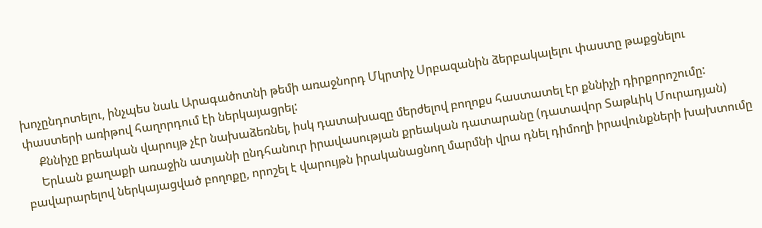խոչընդոտելու, ինչպես նաև Արագածոտնի թեմի առաջնորդ Մկրտիչ Սրբազանին ձերբակալելու փաստը թաքցնելու փաստերի առիթով հաղորդում էի ներկայացրել:
     Քննիչը քրեական վարույթ չէր նախաձեռնել, իսկ դատախազը մերժելով բողոքս հաստատել էր քննիչի դիրքորոշումը:
     Երևան քաղաքի առաջին ատյանի ընդհանուր իրավասության քրեական դատարանը (դատավոր Տաթևիկ Մուրադյան) բավարարելով ներկայացված բողոքը, որոշել է վարույթն իրականացնող մարմնի վրա դնել դիմողի իրավունքների խախտումը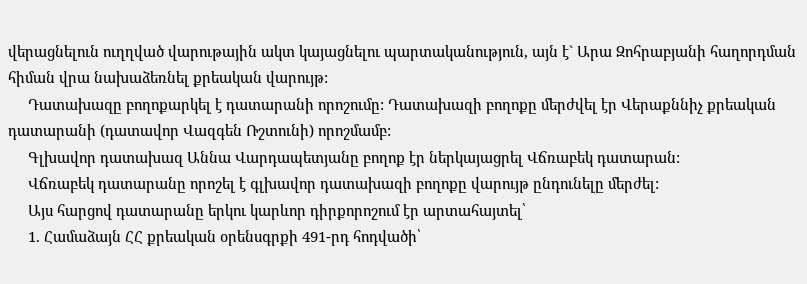վերացնելուն ուղղված վարութային ակտ կայացնելու պարտականություն, այն է` Արա Զոհրաբյանի հաղորդման հիման վրա նախաձեռնել քրեական վարույթ:
     Դատախազը բողոքարկել է դատարանի որոշումը: Դատախազի բողոքը մերժվել էր Վերաքննիչ քրեական դատարանի (դատավոր Վազգեն Ռշտունի) որոշմամբ:
     Գլխավոր դատախազ Աննա Վարդապետյանը բողոք էր ներկայացրել Վճռաբեկ դատարան:
     Վճռաբեկ դատարանը որոշել է գլխավոր դատախազի բողոքը վարույթ ընդունելը մերժել:
     Այս հարցով դատարանը երկու կարևոր դիրքորոշում էր արտահայտել՝
     1. Համաձայն ՀՀ քրեական օրենսգրքի 491-րդ հոդվածի՝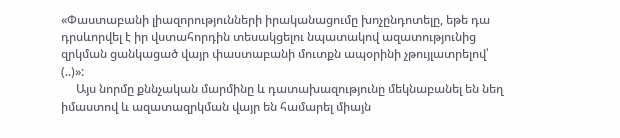«Փաստաբանի լիազորությունների իրականացումը խոչընդոտելը, եթե դա դրսևորվել է իր վստահորդին տեսակցելու նպատակով ազատությունից զրկման ցանկացած վայր փաստաբանի մուտքն ապօրինի չթույլատրելով՝ (..)»:
     Այս նորմը քննչական մարմինը և դատախազությունը մեկնաբանել են նեղ իմաստով և ազատազրկման վայր են համարել միայն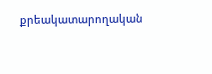քրեակատարողական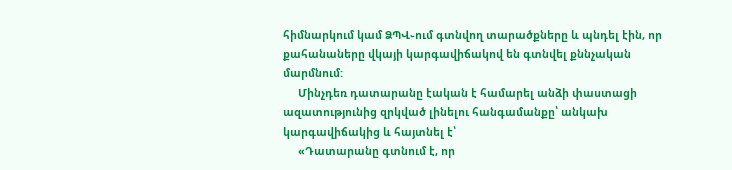հիմնարկում կամ ՁՊՎ֊ում գտնվող տարածքները և պնդել էին, որ քահանաները վկայի կարգավիճակով են գտնվել քննչական մարմնում:
     Մինչդեռ դատարանը էական է համարել անձի փաստացի ազատությունից զրկված լինելու հանգամանքը՝ անկախ կարգավիճակից և հայտնել է՝
     «Դատարանը գտնում է, որ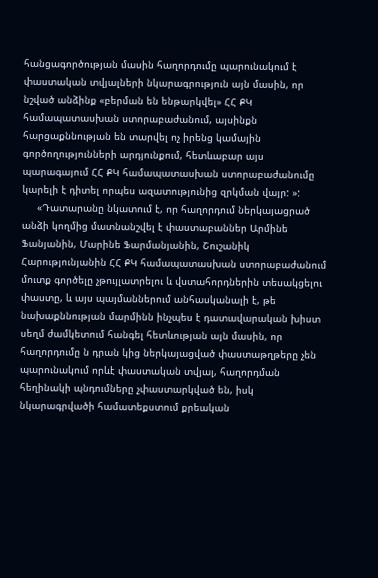հանցագործության մասին հաղորդումը պարունակում է փաստական տվյալների նկարագրություն այն մասին, որ նշված անձինք «բերման են ենթարկվել» ՀՀ ՔԿ համապատասխան ստորաբաժանում, այսինքն հարցաքննության են տարվել ոչ իրենց կամային գործողությունների արդյունքում, հետևաբար այս պարագայում ՀՀ ՔԿ համապատասխան ստորաբաժանումը կարելի է դիտել որպես ազատությունից զրկման վայր: »:
     «Դատարանը նկատում է, որ հաղորդում ներկայացրած անձի կողմից մատնանշվել է փաստաբաններ Արմինե Ֆանյանին, Մարինե Ֆարմանյանին, Շուշանիկ Հարությունյանին ՀՀ ՔԿ համապատասխան ստորաբաժանում մուտք գործելը չթույլատրելու և վստահորդներին տեսակցելու փաստը, և այս պայմաններում անհասկանալի է, թե նախաքննության մարմինն ինչպես է դատավարական խիստ սեղմ ժամկետում հանգել հետևության այն մասին, որ հաղորդումը ն դրան կից ներկայացված փաստաթղթերը չեն պարունակում որևէ փաստական տվյալ, հաղորդման հեղինակի պնդումները չփաստարկված են, իսկ նկարագրվածի համատեքստում քրեական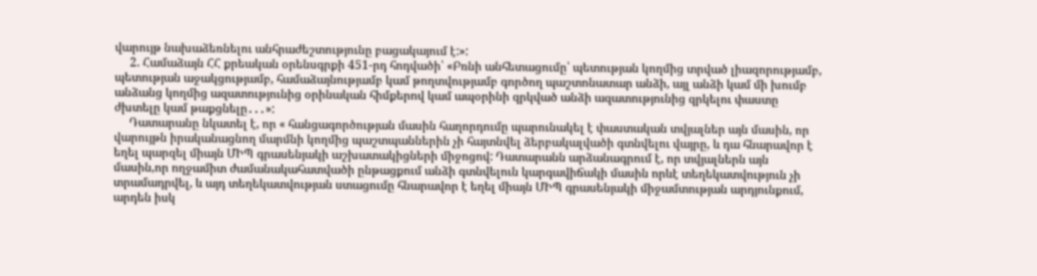վարույթ նախաձեռնելու անհրաժեշտությունը բացակայում է:»:
     2. Համաձայն ՀՀ քրեական օրենսգրքի 451-րդ հոդվածի՝ «Բռնի անհետացումը՝ պետության կողմից տրված լիազորությամբ, պետության աջակցությամբ, համաձայնությամբ կամ թողտվությամբ գործող պաշտոնատար անձի, այլ անձի կամ մի խումբ անձանց կողմից ազատությունից օրինական հիմքերով կամ ապօրինի զրկված անձի ազատությունից զրկելու փաստը ժխտելը կամ թաքցնելը․․․»:
     Դատարանը նկատել է, որ « հանցագործության մասին հաղորդումը պարունակել է փաստական տվյալներ այն մասին, որ վարույթն իրականացնող մարմնի կողմից պաշտպաններին չի հայտնվել ձերբակալվածի գտնվելու վայրը, և դա հնարավոր է եղել պարզել միայն ՄԻՊ գրասենյակի աշխատակիցների միջոցով: Դատարանն արձանագրում է, որ տվյալներն այն մասին,որ ողջամիտ ժամանակահատվածի ընթացքում անձի գտնվելուն կարգավիճակի մասին որևէ տեղեկատվություն չի տրամադրվել, և այդ տեղեկատվության ստացումը հնարավոր է եղել միայն ՄԻՊ գրասենյակի միջամտության արդյունքում, արդեն իսկ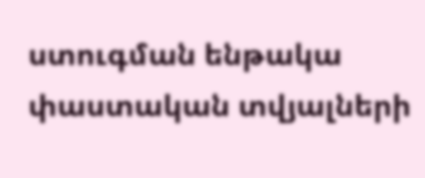ստուգման ենթակա փաստական տվյալների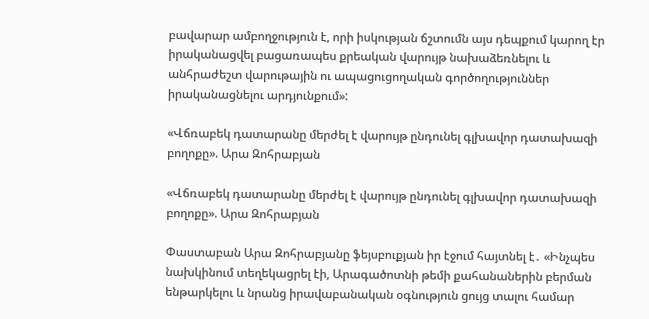բավարար ամբողջություն է, որի իսկության ճշտումն այս դեպքում կարող էր իրականացվել բացառապես քրեական վարույթ նախաձեռնելու և անհրաժեշտ վարութային ու ապացուցողական գործողություններ իրականացնելու արդյունքում»:

«Վճռաբեկ դատարանը մերժել է վարույթ ընդունել գլխավոր դատախազի բողոքը». Արա Զոհրաբյան

«Վճռաբեկ դատարանը մերժել է վարույթ ընդունել գլխավոր դատախազի բողոքը». Արա Զոհրաբյան

Փաստաբան Արա Զոհրաբյանը ֆեյսբուքյան իր էջում հայտնել է․ «Ինչպես նախկինում տեղեկացրել էի, Արագածոտնի թեմի քահանաներին բերման ենթարկելու և նրանց իրավաբանական օգնություն ցույց տալու համար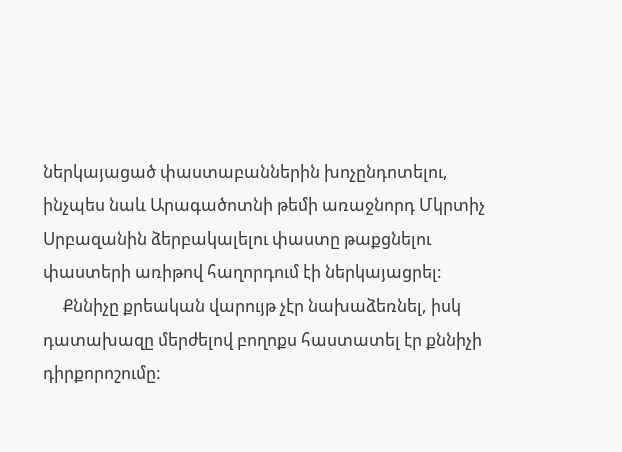ներկայացած փաստաբաններին խոչընդոտելու, ինչպես նաև Արագածոտնի թեմի առաջնորդ Մկրտիչ Սրբազանին ձերբակալելու փաստը թաքցնելու փաստերի առիթով հաղորդում էի ներկայացրել:
     Քննիչը քրեական վարույթ չէր նախաձեռնել, իսկ դատախազը մերժելով բողոքս հաստատել էր քննիչի դիրքորոշումը: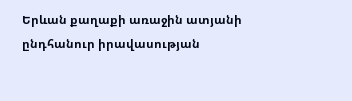Երևան քաղաքի առաջին ատյանի ընդհանուր իրավասության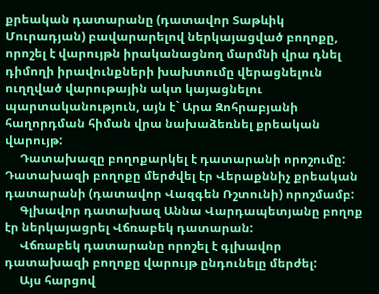քրեական դատարանը (դատավոր Տաթևիկ Մուրադյան) բավարարելով ներկայացված բողոքը, որոշել է վարույթն իրականացնող մարմնի վրա դնել դիմողի իրավունքների խախտումը վերացնելուն ուղղված վարութային ակտ կայացնելու պարտականություն, այն է` Արա Զոհրաբյանի հաղորդման հիման վրա նախաձեռնել քրեական վարույթ:
     Դատախազը բողոքարկել է դատարանի որոշումը: Դատախազի բողոքը մերժվել էր Վերաքննիչ քրեական դատարանի (դատավոր Վազգեն Ռշտունի) որոշմամբ:
     Գլխավոր դատախազ Աննա Վարդապետյանը բողոք էր ներկայացրել Վճռաբեկ դատարան:
     Վճռաբեկ դատարանը որոշել է գլխավոր դատախազի բողոքը վարույթ ընդունելը մերժել:
     Այս հարցով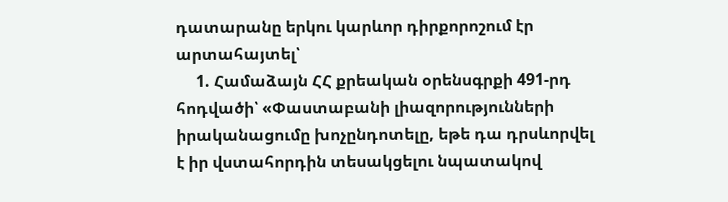դատարանը երկու կարևոր դիրքորոշում էր արտահայտել՝
     1. Համաձայն ՀՀ քրեական օրենսգրքի 491-րդ հոդվածի՝ «Փաստաբանի լիազորությունների իրականացումը խոչընդոտելը, եթե դա դրսևորվել է իր վստահորդին տեսակցելու նպատակով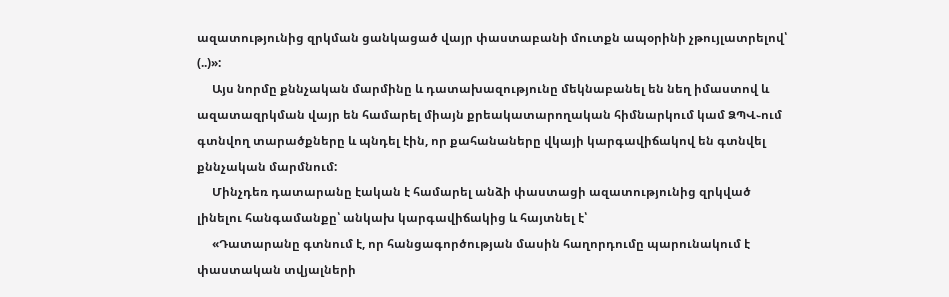ազատությունից զրկման ցանկացած վայր փաստաբանի մուտքն ապօրինի չթույլատրելով՝ (..)»:
     Այս նորմը քննչական մարմինը և դատախազությունը մեկնաբանել են նեղ իմաստով և ազատազրկման վայր են համարել միայն քրեակատարողական հիմնարկում կամ ՁՊՎ֊ում գտնվող տարածքները և պնդել էին, որ քահանաները վկայի կարգավիճակով են գտնվել քննչական մարմնում:
     Մինչդեռ դատարանը էական է համարել անձի փաստացի ազատությունից զրկված լինելու հանգամանքը՝ անկախ կարգավիճակից և հայտնել է՝
     «Դատարանը գտնում է, որ հանցագործության մասին հաղորդումը պարունակում է փաստական տվյալների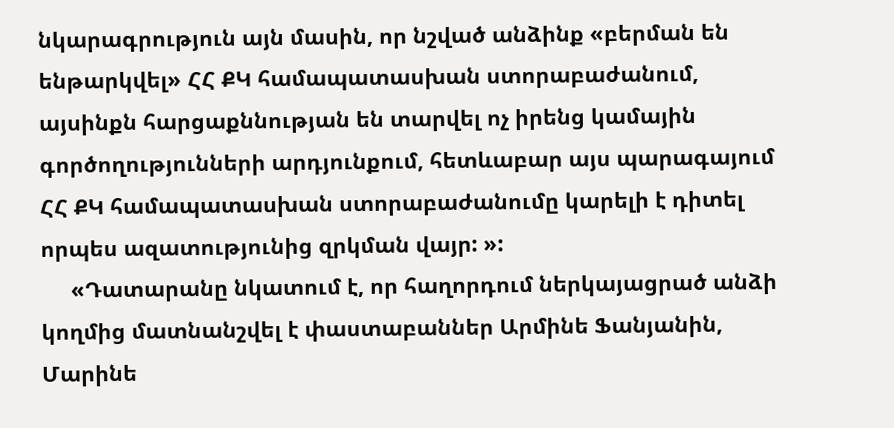նկարագրություն այն մասին, որ նշված անձինք «բերման են ենթարկվել» ՀՀ ՔԿ համապատասխան ստորաբաժանում, այսինքն հարցաքննության են տարվել ոչ իրենց կամային գործողությունների արդյունքում, հետևաբար այս պարագայում ՀՀ ՔԿ համապատասխան ստորաբաժանումը կարելի է դիտել որպես ազատությունից զրկման վայր: »:
     «Դատարանը նկատում է, որ հաղորդում ներկայացրած անձի կողմից մատնանշվել է փաստաբաններ Արմինե Ֆանյանին, Մարինե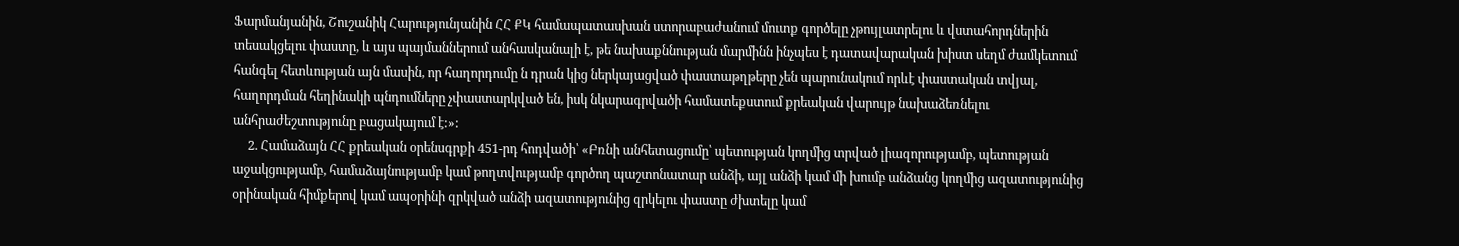Ֆարմանյանին, Շուշանիկ Հարությունյանին ՀՀ ՔԿ համապատասխան ստորաբաժանում մուտք գործելը չթույլատրելու և վստահորդներին տեսակցելու փաստը, և այս պայմաններում անհասկանալի է, թե նախաքննության մարմինն ինչպես է դատավարական խիստ սեղմ ժամկետում հանգել հետևության այն մասին, որ հաղորդումը ն դրան կից ներկայացված փաստաթղթերը չեն պարունակում որևէ փաստական տվյալ, հաղորդման հեղինակի պնդումները չփաստարկված են, իսկ նկարագրվածի համատեքստում քրեական վարույթ նախաձեռնելու անհրաժեշտությունը բացակայում է:»:
     2. Համաձայն ՀՀ քրեական օրենսգրքի 451-րդ հոդվածի՝ «Բռնի անհետացումը՝ պետության կողմից տրված լիազորությամբ, պետության աջակցությամբ, համաձայնությամբ կամ թողտվությամբ գործող պաշտոնատար անձի, այլ անձի կամ մի խումբ անձանց կողմից ազատությունից օրինական հիմքերով կամ ապօրինի զրկված անձի ազատությունից զրկելու փաստը ժխտելը կամ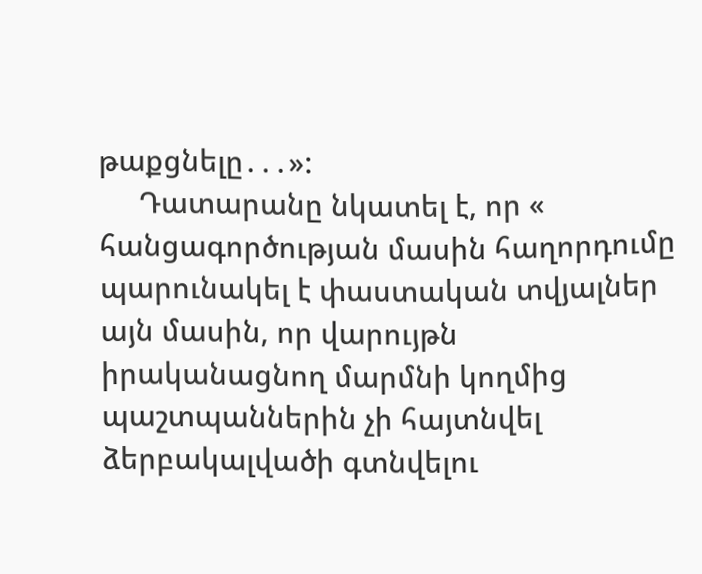թաքցնելը․․․»:
     Դատարանը նկատել է, որ « հանցագործության մասին հաղորդումը պարունակել է փաստական տվյալներ այն մասին, որ վարույթն իրականացնող մարմնի կողմից պաշտպաններին չի հայտնվել ձերբակալվածի գտնվելու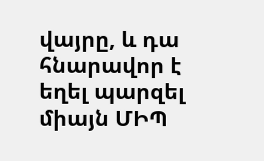վայրը, և դա հնարավոր է եղել պարզել միայն ՄԻՊ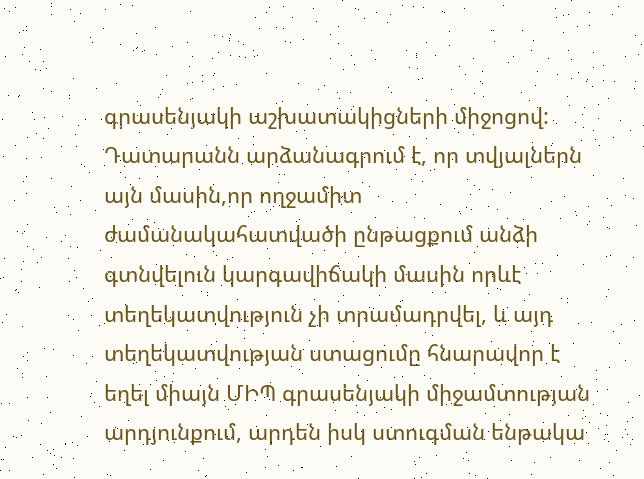գրասենյակի աշխատակիցների միջոցով: Դատարանն արձանագրում է, որ տվյալներն այն մասին,որ ողջամիտ ժամանակահատվածի ընթացքում անձի գտնվելուն կարգավիճակի մասին որևէ տեղեկատվություն չի տրամադրվել, և այդ տեղեկատվության ստացումը հնարավոր է եղել միայն ՄԻՊ գրասենյակի միջամտության արդյունքում, արդեն իսկ ստուգման ենթակա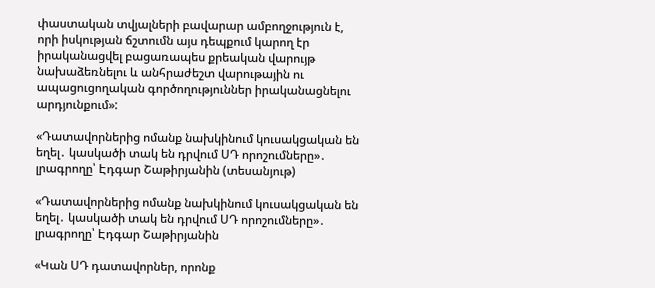փաստական տվյալների բավարար ամբողջություն է, որի իսկության ճշտումն այս դեպքում կարող էր իրականացվել բացառապես քրեական վարույթ նախաձեռնելու և անհրաժեշտ վարութային ու ապացուցողական գործողություններ իրականացնելու արդյունքում»:

«Դատավորներից ոմանք նախկինում կուսակցական են եղել․ կասկածի տակ են դրվում ՍԴ որոշումները»․ լրագրողը՝ Էդգար Շաթիրյանին (տեսանյութ)

«Դատավորներից ոմանք նախկինում կուսակցական են եղել․ կասկածի տակ են դրվում ՍԴ որոշումները»․ լրագրողը՝ Էդգար Շաթիրյանին

«Կան ՍԴ դատավորներ, որոնք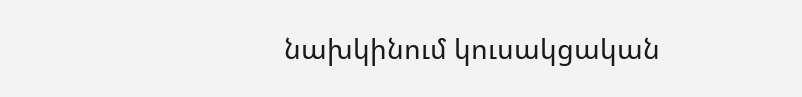նախկինում կուսակցական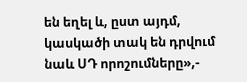են եղել և, ըստ այդմ, կասկածի տակ են դրվում նաև ՍԴ որոշումները»,-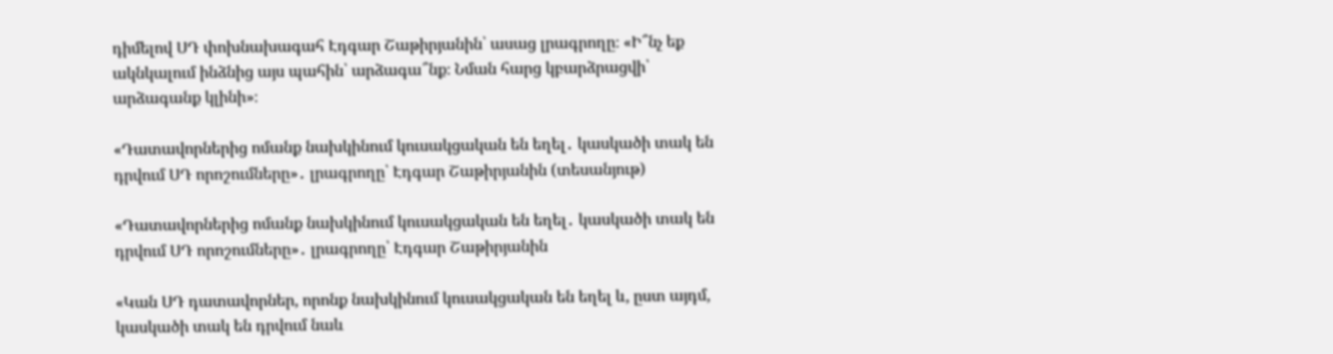դիմելով ՍԴ փոխնախագահ Էդգար Շաթիրյանին՝ ասաց լրագրողը։ «Ի՞նչ եք ակնկալում ինձնից այս պահին՝ արձագա՞նք։ Նման հարց կբարձրացվի՝ արձագանք կլինի»։

«Դատավորներից ոմանք նախկինում կուսակցական են եղել․ կասկածի տակ են դրվում ՍԴ որոշումները»․ լրագրողը՝ Էդգար Շաթիրյանին (տեսանյութ)

«Դատավորներից ոմանք նախկինում կուսակցական են եղել․ կասկածի տակ են դրվում ՍԴ որոշումները»․ լրագրողը՝ Էդգար Շաթիրյանին

«Կան ՍԴ դատավորներ, որոնք նախկինում կուսակցական են եղել և, ըստ այդմ, կասկածի տակ են դրվում նաև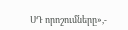ՍԴ որոշումները»,-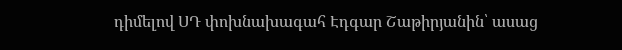դիմելով ՍԴ փոխնախագահ Էդգար Շաթիրյանին՝ ասաց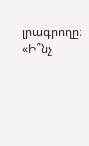լրագրողը։ «Ի՞նչ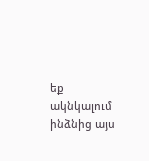եք ակնկալում ինձնից այս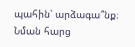պահին՝ արձագա՞նք։ Նման հարց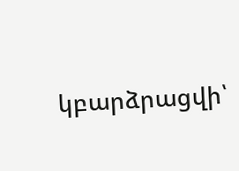կբարձրացվի՝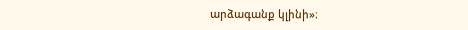արձագանք կլինի»։